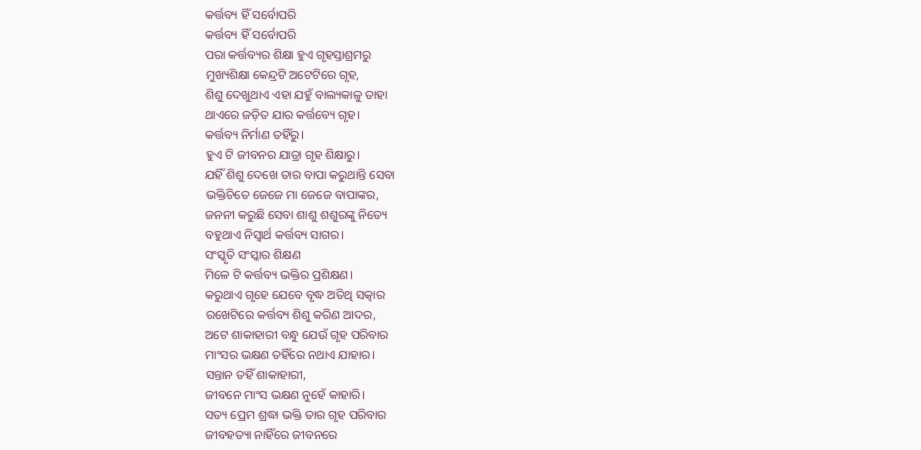କର୍ତ୍ତବ୍ୟ ହିଁ ସର୍ବୋପରି
କର୍ତ୍ତବ୍ୟ ହିଁ ସର୍ବୋପରି
ପରା କର୍ତ୍ତବ୍ୟର ଶିକ୍ଷା ହୁଏ ଗୃହସ୍ତାଶ୍ରମରୁ
ମୁଖ୍ୟଶିକ୍ଷା କେନ୍ଦ୍ରଟି ଅଟେଟିରେ ଗୃହ,
ଶିଶୁ ଦେଖୁଥାଏ ଏହା ଯହୁଁ ବାଲ୍ୟକାଳୁ ତାହା
ଥାଏରେ ଜଡ଼ିତ ଯାର କର୍ତ୍ତବ୍ୟେ ଗୃହ।
କର୍ତ୍ତବ୍ୟ ନିର୍ମାଣ ତହିଁରୁ।
ହୁଏ ଟି ଜୀବନର ଯାତ୍ରା ଗୃହ ଶିକ୍ଷାରୁ।
ଯହିଁ ଶିଶୁ ଦେଖେ ତାର ବାପା କରୁଥାନ୍ତି ସେବା
ଭକ୍ତିଚିତେ ଜେଜେ ମା ଜେଜେ ବାପାଙ୍କର,
ଜନନୀ କରୁଛି ସେବା ଶାଶୁ ଶଶୁରଙ୍କୁ ନିତ୍ୟେ
ବହୁଥାଏ ନିସ୍ବାର୍ଥ କର୍ତ୍ତବ୍ୟ ସାଗର।
ସଂସ୍କୃତି ସଂସ୍କାର ଶିକ୍ଷଣ
ମିଳେ ଟି କର୍ତ୍ତବ୍ୟ ଭକ୍ତିର ପ୍ରଶିକ୍ଷଣ।
କରୁଥାଏ ଗୃହେ ଯେବେ ବୃଦ୍ଧ ଅତିଥି ସତ୍କାର
ରଖେଟିରେ କର୍ତ୍ତବ୍ୟ ଶିଶୁ କରିଣ ଆଦର,
ଅଟେ ଶାକାହାରୀ ବନ୍ଧୁ ଯେଉଁ ଗୃହ ପରିବାର
ମାଂସର ଭକ୍ଷଣ ତହିଁରେ ନଥାଏ ଯାହାର।
ସନ୍ତାନ ତହିଁ ଶାକାହାରୀ,
ଜୀବନେ ମାଂସ ଭକ୍ଷଣ ନୁହେଁ କାହାରି।
ସତ୍ୟ ପ୍ରେମ ଶ୍ରଦ୍ଧା ଭକ୍ତି ତାର ଗୃହ ପରିବାର
ଜୀବହତ୍ୟା ନାହିଁରେ ଜୀବନରେ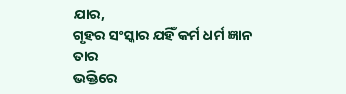ଯାର,
ଗୃହର ସଂସ୍କାର ଯହିଁ କର୍ମ ଧର୍ମ ଜ୍ଞାନ ତାର
ଭକ୍ତିରେ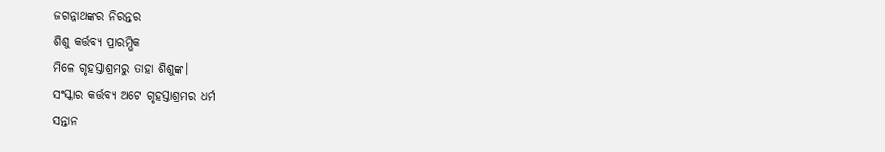ଜଗନ୍ନାଥଙ୍କର ନିରନ୍ତର
ଶିଶୁ କର୍ତ୍ତବ୍ୟ ପ୍ରାରମ୍ଭିକ
ମିଳେ ଗୃହସ୍ତାଶ୍ରମରୁ ତାହା ଶିଶୁଙ୍କ।
ସଂସ୍କାର କର୍ତ୍ତବ୍ୟ ଅଟେ ଗୃହସ୍ତାଶ୍ରମର ଧର୍ମ
ସନ୍ତାନ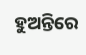ହୁଅନ୍ତିରେ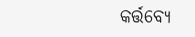କର୍ତ୍ତବ୍ୟେ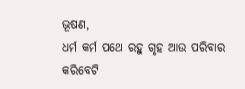ଭୂଷଣ,
ଧର୍ମ କର୍ମ ପଥେ ରହୁ ଗୃହ ଆଉ ପରିବାର
କରିବେଟି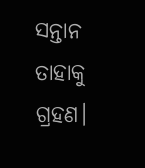ସନ୍ତାନ ତାହାକୁ ଗ୍ରହଣ।